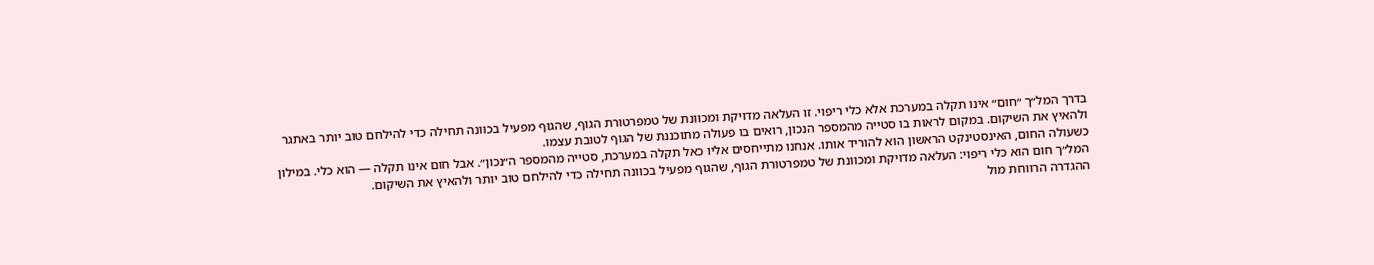בדרך המל״ך ״חום״ אינו תקלה במערכת אלא כלי ריפוי. זו העלאה מדויקת ומכוונת של טמפרטורת הגוף, שהגוף מפעיל בכוונה תחילה כדי להילחם טוב יותר באתגר ולהאיץ את השיקום. במקום לראות בו סטייה מהמספר הנכון, רואים בו פעולה מתוכננת של הגוף לטובת עצמו.
כשעולה החום, האינסטינקט הראשון הוא להוריד אותו. אנחנו מתייחסים אליו כאל תקלה במערכת, סטייה מהמספר ה״נכון״. אבל חום אינו תקלה — הוא כלי. במילון המל״ך חום הוא כלי ריפוי: העלאה מדויקת ומכוונת של טמפרטורת הגוף, שהגוף מפעיל בכוונה תחילה כדי להילחם טוב יותר ולהאיץ את השיקום.
ההגדרה הרווחת מול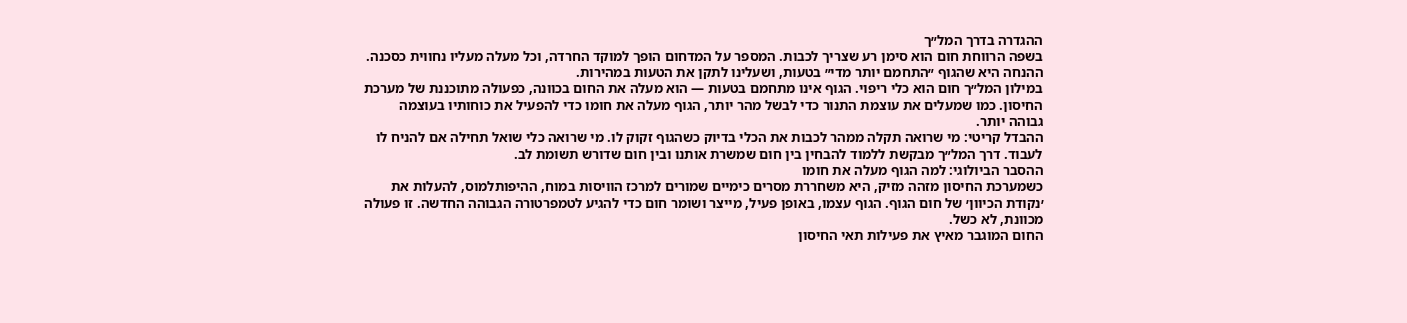ההגדרה בדרך המל״ך
בשפה הרווחת חום הוא סימן רע שצריך לכבות. המספר על המדחום הופך למוקד החרדה, וכל מעלה מעליו נחווית כסכנה. ההנחה היא שהגוף ״התחמם יותר מדי״ בטעות, ושעלינו לתקן את הטעות במהירות.
במילון המל״ך חום הוא כלי ריפוי. הגוף אינו מתחמם בטעות — הוא מעלה את החום בכוונה, כפעולה מתוכננת של מערכת החיסון. כמו שמעלים את עוצמת התנור כדי לבשל מהר יותר, הגוף מעלה את חומו כדי להפעיל את כוחותיו בעוצמה גבוהה יותר.
ההבדל קריטי: מי שרואה תקלה ממהר לכבות את הכלי בדיוק כשהגוף זקוק לו. מי שרואה כלי שואל תחילה אם להניח לו לעבוד. דרך המל״ך מבקשת ללמוד להבחין בין חום שמשרת אותנו ובין חום שדורש תשומת לב.
ההסבר הביולוגי: למה הגוף מעלה את חומו
כשמערכת החיסון מזהה מזיק, היא משחררת מסרים כימיים שמורים למרכז הוויסות במוח, ההיפותלמוס, להעלות את ׳נקודת הכיוון׳ של חום הגוף. הגוף עצמו, באופן פעיל, מייצר ושומר חום כדי להגיע לטמפרטורה הגבוהה החדשה. זו פעולה מכוונת, לא כשל.
החום המוגבר מאיץ את פעילות תאי החיסון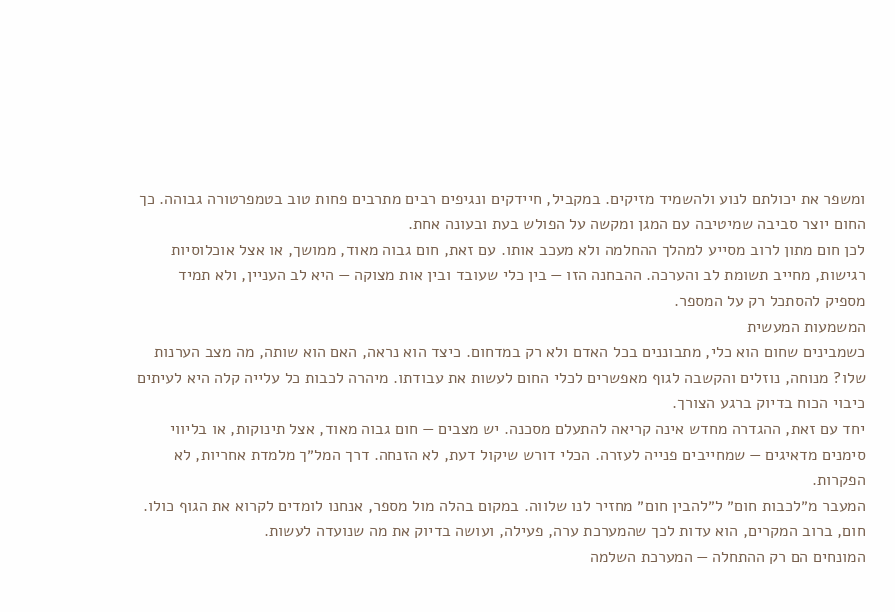ומשפר את יכולתם לנוע ולהשמיד מזיקים. במקביל, חיידקים ונגיפים רבים מתרבים פחות טוב בטמפרטורה גבוהה. כך החום יוצר סביבה שמיטיבה עם המגן ומקשה על הפולש בעת ובעונה אחת.
לכן חום מתון לרוב מסייע למהלך ההחלמה ולא מעכב אותו. עם זאת, חום גבוה מאוד, ממושך, או אצל אוכלוסיות רגישות, מחייב תשומת לב והערכה. ההבחנה הזו — בין כלי שעובד ובין אות מצוקה — היא לב העניין, ולא תמיד מספיק להסתכל רק על המספר.
המשמעות המעשית
כשמבינים שחום הוא כלי, מתבוננים בכל האדם ולא רק במדחום. כיצד הוא נראה, האם הוא שותה, מה מצב הערנות שלו? מנוחה, נוזלים והקשבה לגוף מאפשרים לכלי החום לעשות את עבודתו. מיהרה לכבות כל עלייה קלה היא לעיתים כיבוי הכוח בדיוק ברגע הצורך.
יחד עם זאת, ההגדרה מחדש אינה קריאה להתעלם מסכנה. יש מצבים — חום גבוה מאוד, אצל תינוקות, או בליווי סימנים מדאיגים — שמחייבים פנייה לעזרה. הכלי דורש שיקול דעת, לא הזנחה. דרך המל״ך מלמדת אחריות, לא הפקרות.
המעבר מ״לכבות חום״ ל״להבין חום״ מחזיר לנו שלווה. במקום בהלה מול מספר, אנחנו לומדים לקרוא את הגוף כולו. חום, ברוב המקרים, הוא עדות לכך שהמערכת ערה, פעילה, ועושה בדיוק את מה שנועדה לעשות.
המונחים הם רק ההתחלה — המערכת השלמה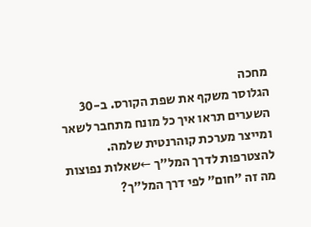מחכה
הגלוסר משקף את שפת הקורס. ב-30 השערים תראו איך כל מונח מתחבר לשאר ומייצר מערכת קוהרנטית שלמה.
להצטרפות לדרך המל״ך ←שאלות נפוצות
מה זה ״חום״ לפי דרך המל״ך?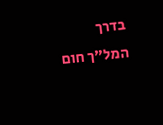בדרך המל״ך חום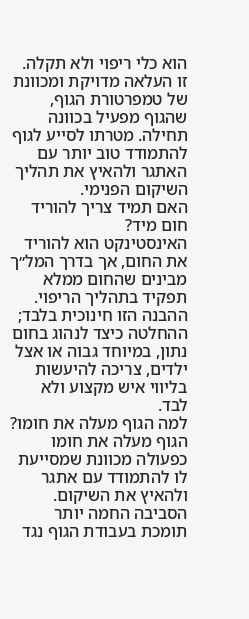הוא כלי ריפוי ולא תקלה. זו העלאה מדויקת ומכוונת של טמפרטורת הגוף, שהגוף מפעיל בכוונה תחילה. מטרתו לסייע לגוף להתמודד טוב יותר עם האתגר ולהאיץ את תהליך השיקום הפנימי.
האם תמיד צריך להוריד חום מיד?
האינסטינקט הוא להוריד את החום, אך בדרך המל״ך מבינים שהחום ממלא תפקיד בתהליך הריפוי. ההבנה הזו חינוכית בלבד; ההחלטה כיצד לנהוג בחום נתון, במיוחד גבוה או אצל ילדים, צריכה להיעשות בליווי איש מקצוע ולא לבד.
למה הגוף מעלה את חומו?
הגוף מעלה את חומו כפעולה מכוונת שמסייעת לו להתמודד עם אתגר ולהאיץ את השיקום. הסביבה החמה יותר תומכת בעבודת הגוף נגד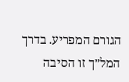הגורם המפריע. בדרך המל״ך זו הסיבה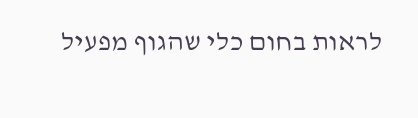לראות בחום כלי שהגוף מפעיל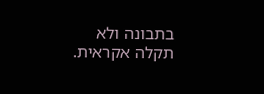בתבונה ולא תקלה אקראית.